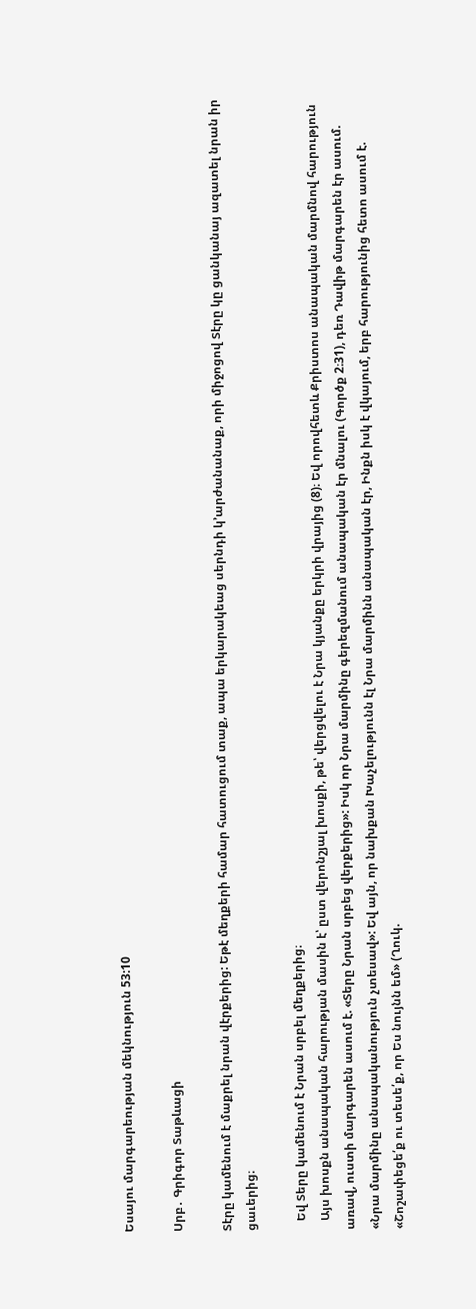Եսայու մարգարեության մեկնություն 53:10

Սրբ․ Գրիգոր Տաթևացի

Տէրը կամենում է մաքրել նրան վէրքերից: Եթէ մեղքերի համար հատուցում տաք, ապա երկարակեաց սերնդի կ՚արժանանաք, որի միջոցով Տէրը կը ցանկանայ ազատել նրան իր ցաւերից։

   Եվ Տերը կամենում է Նրան սրբել մեղքերից։
   Այս խոսքն անապական հարության մասին է՝ ըստ վերոնշյալ խոսքի, թե՝ վերցվելու է Նրա կյանքը երկրի վրայից (8)։ Եվ որովհետև Քրիստոս անապական մարմնով հարություն առավ, ուստի մարգարեն ասում է. «Տերը Նրան սրբեց վերքերից»: Իսկ որ Նրա մարմինը գերեզմանում անապական էր մնալու (Գործք 2։31), դեռ Դավիթ մարգարեն էր ասում. «Նրա մարմինը անապականություն չտեսավ»: Եվ այն, որ նախքան Խաչելությունն էլ Նրա մարմինն անապական էր, Ինքն իսկ է վկայում, երբ հարությունից հետո ասում է. «Շոշափեցե՛ք ու տեսե՛ք, որ Ես նույնն եմ» (Ղուկ.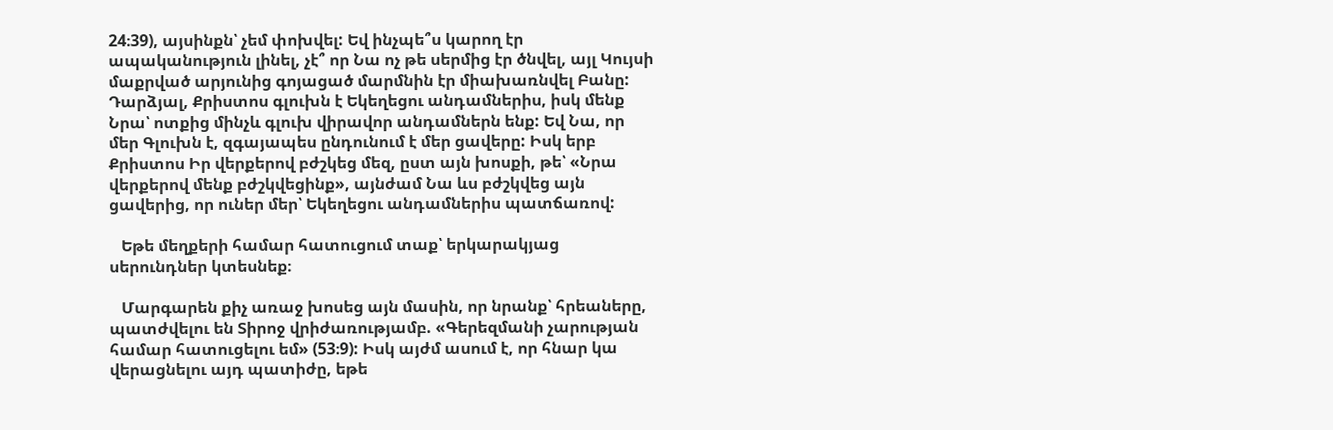24։39), այսինքն՝ չեմ փոխվել: Եվ ինչպե՞ս կարող էր ապականություն լինել, չէ՞ որ Նա ոչ թե սերմից էր ծնվել, այլ Կույսի մաքրված արյունից գոյացած մարմնին էր միախառնվել Բանը: Դարձյալ, Քրիստոս գլուխն է Եկեղեցու անդամներիս, իսկ մենք Նրա՝ ոտքից մինչև գլուխ վիրավոր անդամներն ենք: Եվ Նա, որ մեր Գլուխն է, զգայապես ընդունում է մեր ցավերը: Իսկ երբ Քրիստոս Իր վերքերով բժշկեց մեզ, ըստ այն խոսքի, թե՝ «Նրա վերքերով մենք բժշկվեցինք», այնժամ Նա ևս բժշկվեց այն ցավերից, որ ուներ մեր՝ Եկեղեցու անդամներիս պատճառով:

   Եթե մեղքերի համար հատուցում տաք՝ երկարակյաց սերունդներ կտեսնեք։

   Մարգարեն քիչ առաջ խոսեց այն մասին, որ նրանք՝ հրեաները, պատժվելու են Տիրոջ վրիժառությամբ. «Գերեզմանի չարության համար հատուցելու եմ» (53։9): Իսկ այժմ ասում է, որ հնար կա վերացնելու այդ պատիժը, եթե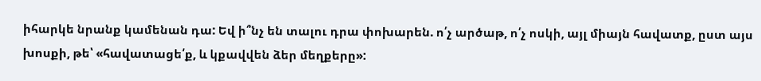իհարկե նրանք կամենան դա: Եվ ի՞նչ են տալու դրա փոխարեն. ո՛չ արծաթ, ո՛չ ոսկի, այլ միայն հավատք, ըստ այս խոսքի, թե՝ «հավատացե՛ք, և կքավվեն ձեր մեղքերը»: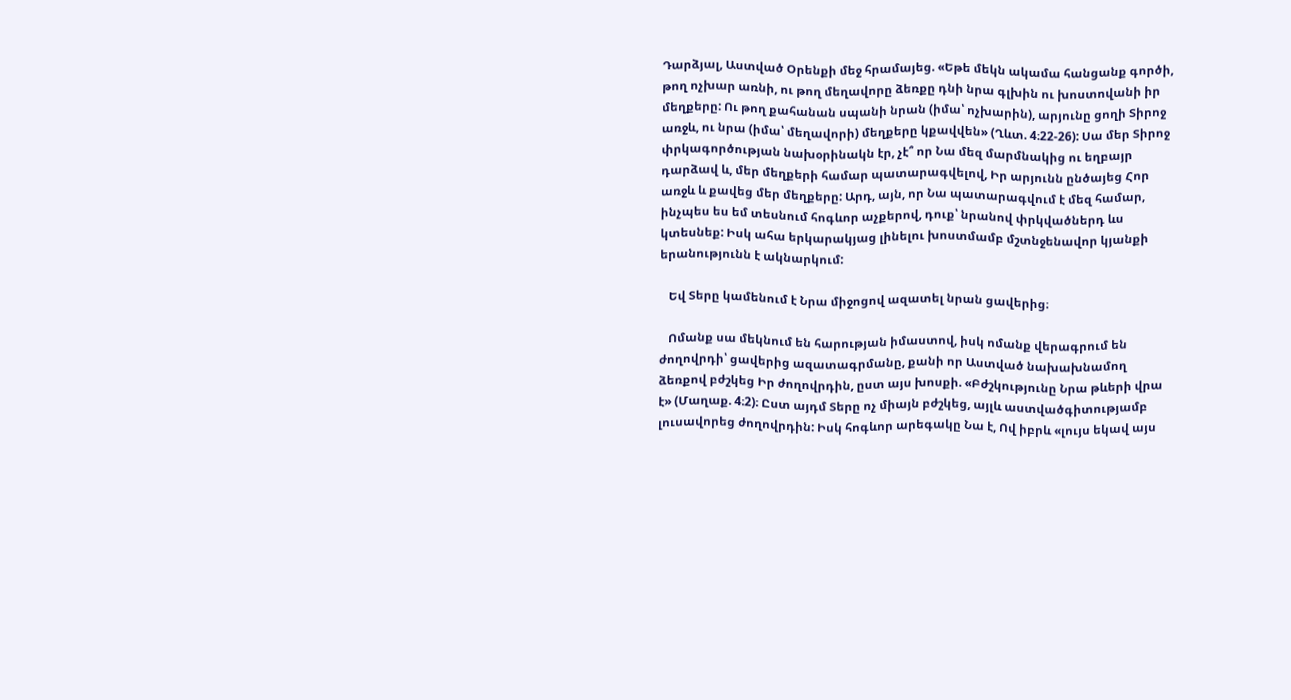Դարձյալ, Աստված Օրենքի մեջ հրամայեց. «Եթե մեկն ակամա հանցանք գործի, թող ոչխար առնի, ու թող մեղավորը ձեռքը դնի նրա գլխին ու խոստովանի իր մեղքերը: Ու թող քահանան սպանի նրան (իմա՝ ոչխարին), արյունը ցողի Տիրոջ առջև, ու նրա (իմա՝ մեղավորի) մեղքերը կքավվեն» (Ղևտ. 4։22-26): Սա մեր Տիրոջ փրկագործության նախօրինակն էր, չէ՞ որ Նա մեզ մարմնակից ու եղբայր դարձավ և, մեր մեղքերի համար պատարագվելով, Իր արյունն ընծայեց Հոր առջև և քավեց մեր մեղքերը: Արդ, այն, որ Նա պատարագվում է մեզ համար, ինչպես ես եմ տեսնում հոգևոր աչքերով, դուք՝ նրանով փրկվածներդ ևս կտեսնեք: Իսկ ահա երկարակյաց լինելու խոստմամբ մշտնջենավոր կյանքի երանությունն է ակնարկում:

   Եվ Տերը կամենում է Նրա միջոցով ազատել նրան ցավերից։

   Ոմանք սա մեկնում են հարության իմաստով, իսկ ոմանք վերագրում են ժողովրդի՝ ցավերից ազատագրմանը, քանի որ Աստված նախախնամող ձեռքով բժշկեց Իր ժողովրդին, ըստ այս խոսքի. «Բժշկությունը Նրա թևերի վրա է» (Մաղաք. 4։2)։ Ըստ այդմ Տերը ոչ միայն բժշկեց, այլև աստվածգիտությամբ լուսավորեց ժողովրդին: Իսկ հոգևոր արեգակը Նա է, Ով իբրև «լույս եկավ այս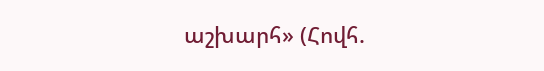աշխարհ» (Հովհ.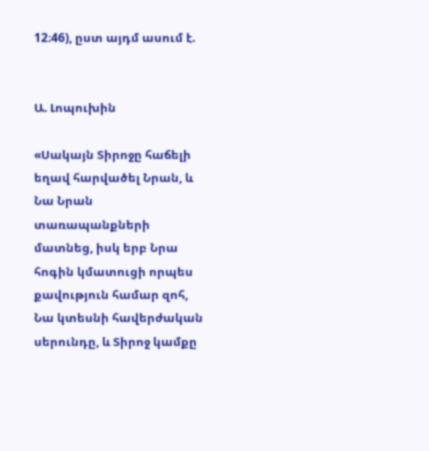12։46), ըստ այդմ ասում է.


Ա. Լոպուխին

«Սակայն Տիրոջը հաճելի եղավ հարվածել Նրան, և Նա Նրան տառապանքների մատնեց, իսկ երբ Նրա հոգին կմատուցի որպես քավություն համար զոհ, Նա կտեսնի հավերժական սերունդը, և Տիրոջ կամքը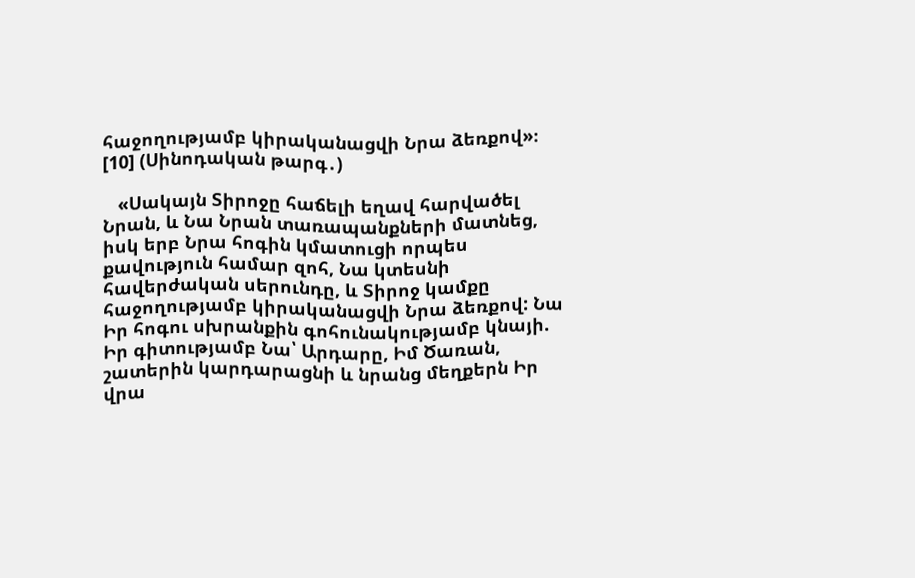հաջողությամբ կիրականացվի Նրա ձեռքով»։ [10] (Սինոդական թարգ․)

   «Սակայն Տիրոջը հաճելի եղավ հարվածել Նրան, և Նա Նրան տառապանքների մատնեց, իսկ երբ Նրա հոգին կմատուցի որպես քավություն համար զոհ, Նա կտեսնի հավերժական սերունդը, և Տիրոջ կամքը հաջողությամբ կիրականացվի Նրա ձեռքով: Նա Իր հոգու սխրանքին գոհունակությամբ կնայի. Իր գիտությամբ Նա՝ Արդարը, Իմ Ծառան, շատերին կարդարացնի և նրանց մեղքերն Իր վրա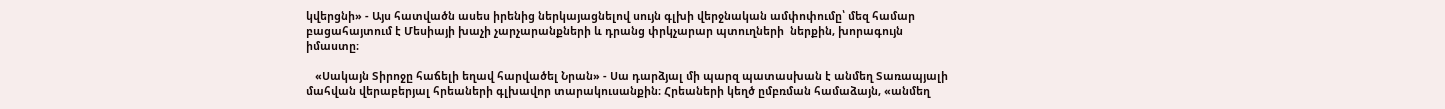կվերցնի» - Այս հատվածն ասես իրենից ներկայացնելով սույն գլխի վերջնական ամփոփումը՝ մեզ համար բացահայտում է Մեսիայի խաչի չարչարանքների և դրանց փրկչարար պտուղների  ներքին, խորագույն իմաստը։

   «Սակայն Տիրոջը հաճելի եղավ հարվածել Նրան» - Սա դարձյալ մի պարզ պատասխան է անմեղ Տառապյալի մահվան վերաբերյալ հրեաների գլխավոր տարակուսանքին։ Հրեաների կեղծ ըմբռման համաձայն, «անմեղ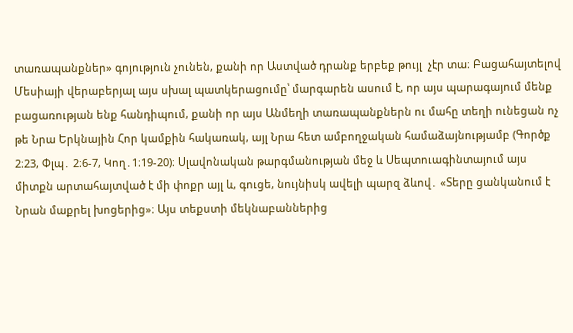տառապանքներ» գոյություն չունեն, քանի որ Աստված դրանք երբեք թույլ  չէր տա։ Բացահայտելով Մեսիայի վերաբերյալ այս սխալ պատկերացումը՝ մարգարեն ասում է, որ այս պարագայում մենք բացառության ենք հանդիպում, քանի որ այս Անմեղի տառապանքներն ու մահը տեղի ունեցան ոչ թե Նրա Երկնային Հոր կամքին հակառակ, այլ Նրա հետ ամբողջական համաձայնությամբ (Գործք 2։23, Փլպ․ 2։6-7, Կող․1։19-20)։ Սլավոնական թարգմանության մեջ և Սեպտուագինտայում այս միտքն արտահայտված է մի փոքր այլ և, գուցե, նույնիսկ ավելի պարզ ձևով․ «Տերը ցանկանում է Նրան մաքրել խոցերից»։ Այս տեքստի մեկնաբաններից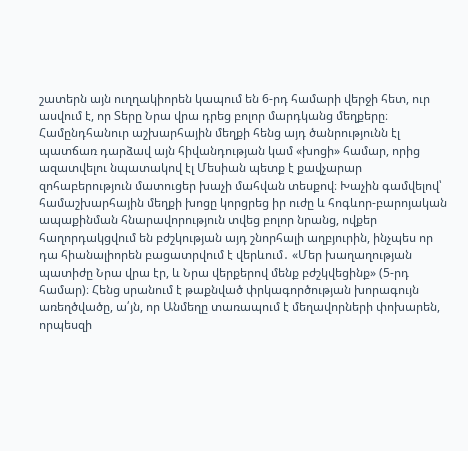շատերն այն ուղղակիորեն կապում են 6-րդ համարի վերջի հետ, ուր ասվում է, որ Տերը Նրա վրա դրեց բոլոր մարդկանց մեղքերը։ Համընդհանուր աշխարհային մեղքի հենց այդ ծանրությունն էլ պատճառ դարձավ այն հիվանդության կամ «խոցի» համար, որից ազատվելու նպատակով էլ Մեսիան պետք է քավչարար զոհաբերություն մատուցեր խաչի մահվան տեսքով։ Խաչին գամվելով՝ համաշխարհային մեղքի խոցը կորցրեց իր ուժը և հոգևոր-բարոյական ապաքինման հնարավորություն տվեց բոլոր նրանց, ովքեր հաղորդակցվում են բժշկության այդ շնորհալի աղբյուրին, ինչպես որ դա հիանալիորեն բացատրվում է վերևում․ «Մեր խաղաղության պատիժը Նրա վրա էր, և Նրա վերքերով մենք բժշկվեցինք» (5-րդ համար)։ Հենց սրանում է թաքնված փրկագործության խորագույն առեղծվածը, ա՛յն, որ Անմեղը տառապում է մեղավորների փոխարեն, որպեսզի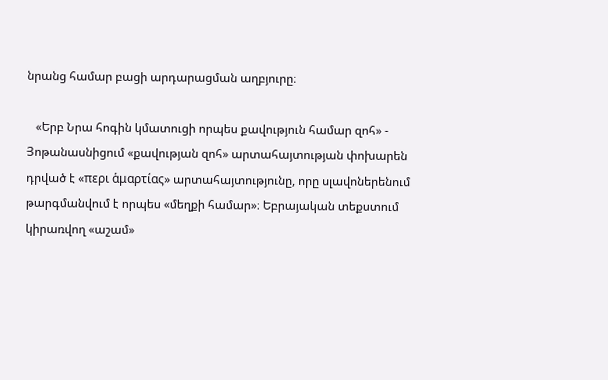նրանց համար բացի արդարացման աղբյուրը։

   «Երբ Նրա հոգին կմատուցի որպես քավություն համար զոհ» - Յոթանասնիցում «քավության զոհ» արտահայտության փոխարեն դրված է «περι ἁμαρτίας» արտահայտությունը, որը սլավոներենում թարգմանվում է որպես «մեղքի համար»։ Եբրայական տեքստում կիրառվող «աշամ»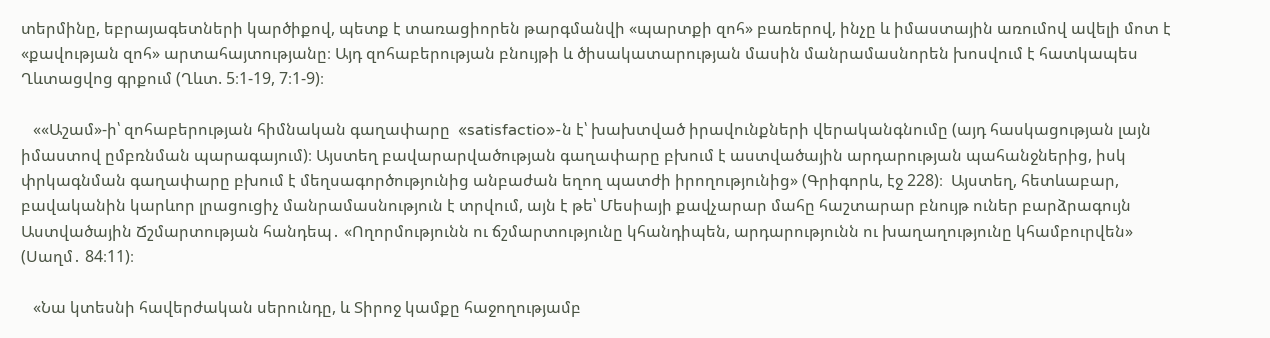տերմինը, եբրայագետների կարծիքով, պետք է տառացիորեն թարգմանվի «պարտքի զոհ» բառերով, ինչը և իմաստային առումով ավելի մոտ է «քավության զոհ» արտահայտությանը։ Այդ զոհաբերության բնույթի և ծիսակատարության մասին մանրամասնորեն խոսվում է հատկապես Ղևտացվոց գրքում (Ղևտ. 5։1-19, 7։1-9)։

   ««Աշամ»-ի՝ զոհաբերության հիմնական գաղափարը  «satisfactio»-ն է՝ խախտված իրավունքների վերականգնումը (այդ հասկացության լայն իմաստով ըմբռնման պարագայում)։ Այստեղ բավարարվածության գաղափարը բխում է աստվածային արդարության պահանջներից, իսկ փրկագնման գաղափարը բխում է մեղսագործությունից անբաժան եղող պատժի իրողությունից» (Գրիգորև, էջ 228)։  Այստեղ, հետևաբար, բավականին կարևոր լրացուցիչ մանրամասնություն է տրվում, այն է թե՝ Մեսիայի քավչարար մահը հաշտարար բնույթ ուներ բարձրագույն Աստվածային Ճշմարտության հանդեպ․ «Ողորմությունն ու ճշմարտությունը կհանդիպեն, արդարությունն ու խաղաղությունը կհամբուրվեն» (Սաղմ․ 84։11)։

   «Նա կտեսնի հավերժական սերունդը, և Տիրոջ կամքը հաջողությամբ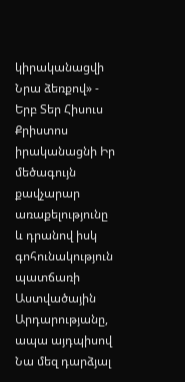կիրականացվի Նրա ձեռքով» - Երբ Տեր Հիսուս Քրիստոս իրականացնի Իր մեծագույն քավչարար առաքելությունը և դրանով իսկ գոհունակություն պատճառի Աստվածային Արդարությանը, ապա այդպիսով Նա մեզ դարձյալ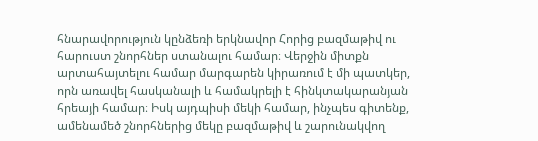հնարավորություն կընձեռի երկնավոր Հորից բազմաթիվ ու հարուստ շնորհներ ստանալու համար։ Վերջին միտքն արտահայտելու համար մարգարեն կիրառում է մի պատկեր, որն առավել հասկանալի և համակրելի է հինկտակարանյան հրեայի համար։ Իսկ այդպիսի մեկի համար, ինչպես գիտենք, ամենամեծ շնորհներից մեկը բազմաթիվ և շարունակվող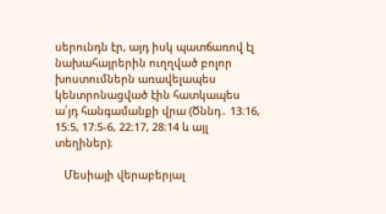սերունդն էր, այդ իսկ պատճառով էլ նախահայրերին ուղղված բոլոր խոստումներն առավելապես կենտրոնացված էին հատկապես ա՛յդ հանգամանքի վրա (Ծննդ․ 13։16, 15։5, 17։5-6, 22։17, 28։14 և այլ տեղիներ)։

   Մեսիայի վերաբերյալ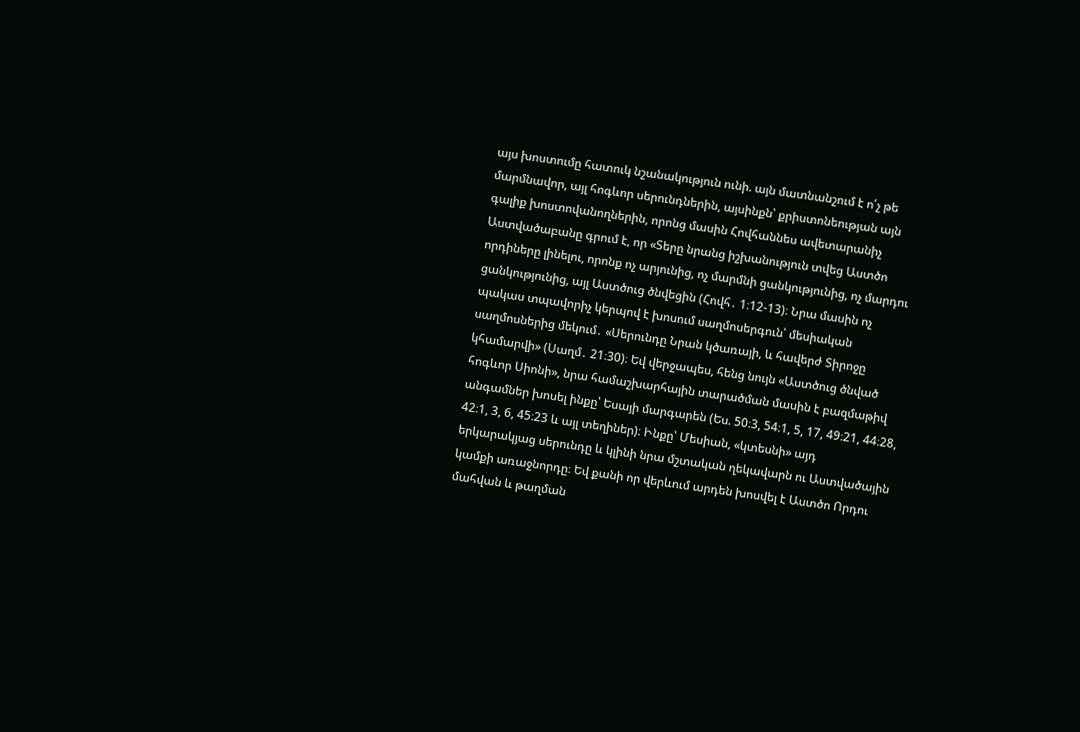այս խոստումը հատուկ նշանակություն ունի. այն մատնանշում է ո՛չ թե մարմնավոր, այլ հոգևոր սերունդներին, այսինքն՝ քրիստոնեության այն գալիք խոստովանողներին, որոնց մասին Հովհաննես ավետարանիչ Աստվածաբանը գրում է, որ «Տերը նրանց իշխանություն տվեց Աստծո որդիները լինելու, որոնք ոչ արյունից, ոչ մարմնի ցանկությունից, ոչ մարդու ցանկությունից, այլ Աստծուց ծնվեցին (Հովհ․ 1։12-13)։ Նրա մասին ոչ պակաս տպավորիչ կերպով է խոսում սաղմոսերգուն՝ մեսիական սաղմոսներից մեկում․ «Սերունդը Նրան կծառայի, և հավերժ Տիրոջը կհամարվի» (Սաղմ․ 21։30)։ Եվ վերջապես, հենց նույն «Աստծուց ծնված հոգևոր Սիոնի», նրա համաշխարհային տարածման մասին է բազմաթիվ անգամներ խոսել ինքը՝ Եսայի մարգարեն (Ես. 50։3, 54։1, 5, 17, 49։21, 44։28, 42։1, 3, 6, 45։23 և այլ տեղիներ)։ Ինքը՝ Մեսիան, «կտեսնի» այդ երկարակյաց սերունդը և կլինի նրա մշտական ղեկավարն ու Աստվածային կամքի առաջնորդը։ Եվ քանի որ վերևում արդեն խոսվել է Աստծո Որդու մահվան և թաղման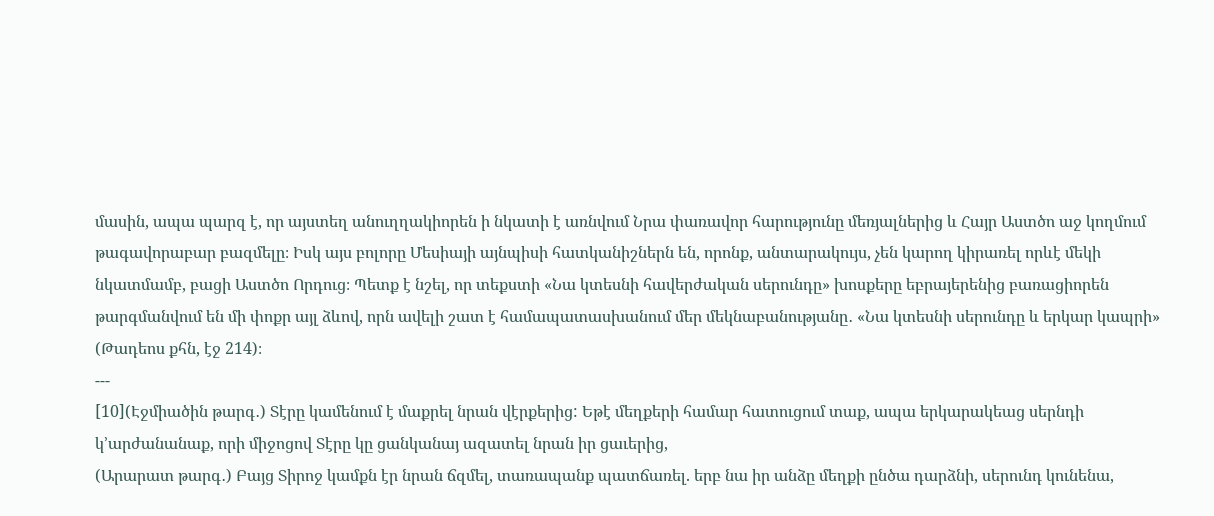մասին, ապա պարզ է, որ այստեղ անուղղակիորեն ի նկատի է առնվում Նրա փառավոր հարությունը մեռյալներից և Հայր Աստծո աջ կողմում թագավորաբար բազմելը։ Իսկ այս բոլորը Մեսիայի այնպիսի հատկանիշներն են, որոնք, անտարակույս, չեն կարող կիրառել որևէ մեկի նկատմամբ, բացի Աստծո Որդուց։ Պետք է նշել, որ տեքստի «Նա կտեսնի հավերժական սերունդը» խոսքերը եբրայերենից բառացիորեն թարգմանվում են մի փոքր այլ ձևով, որն ավելի շատ է համապատասխանում մեր մեկնաբանությանը․ «Նա կտեսնի սերունդը և երկար կապրի» (Թադեոս քհն, էջ 214)։
---
[10](Էջմիածին թարգ․) Տէրը կամենում է մաքրել նրան վէրքերից: Եթէ մեղքերի համար հատուցում տաք, ապա երկարակեաց սերնդի կ՚արժանանաք, որի միջոցով Տէրը կը ցանկանայ ազատել նրան իր ցաւերից,
(Արարատ թարգ․) Բայց Տիրոջ կամքն էր նրան ճզմել, տառապանք պատճառել. երբ նա իր անձը մեղքի ընծա դարձնի, սերունդ կունենա,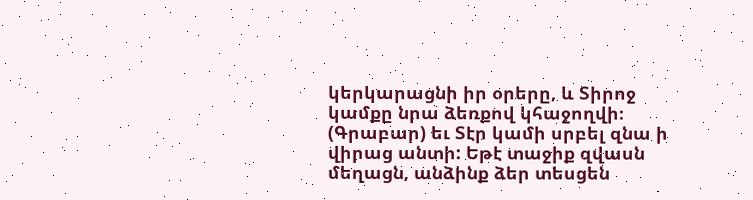կերկարացնի իր օրերը, և Տիրոջ կամքը նրա ձեռքով կհաջողվի։
(Գրաբար) եւ Տէր կամի սրբել զնա ի վիրաց անտի: Եթէ տաջիք զվասն մեղացն, անձինք ձեր տեսցեն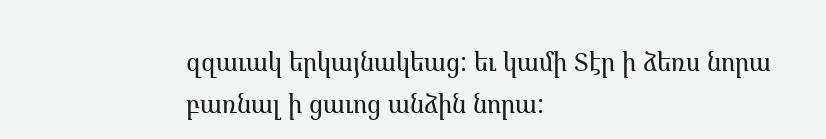զզաւակ երկայնակեաց: եւ կամի Տէր ի ձեռս նորա բառնալ ի ցաւոց անձին նորա: